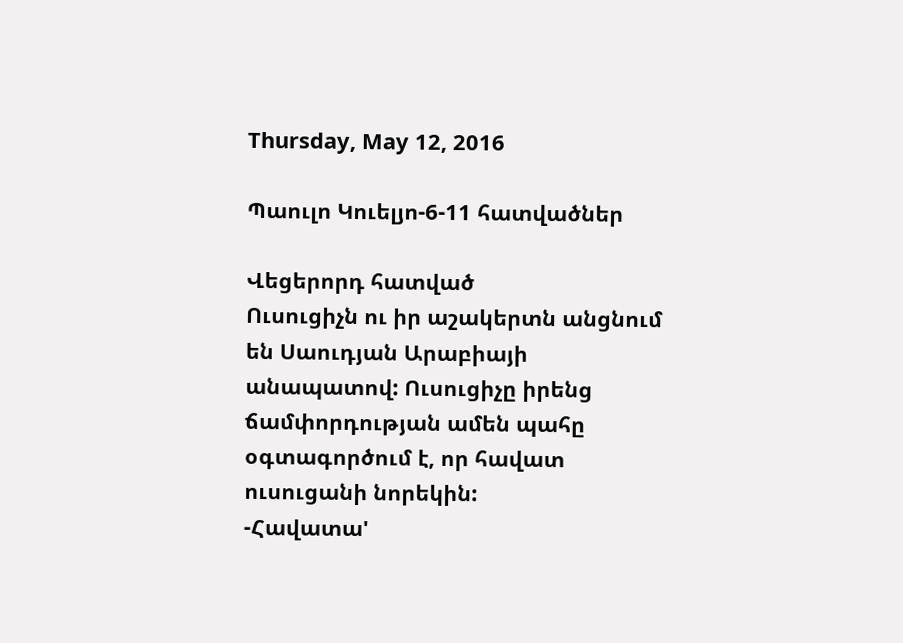Thursday, May 12, 2016

Պաուլո Կուելյո-6-11 հատվածներ

Վեցերորդ հատված
Ուսուցիչն ու իր աշակերտն անցնում են Սաուդյան Արաբիայի անապատով: Ուսուցիչը իրենց ճամփորդության ամեն պահը օգտագործում է, որ հավատ ուսուցանի նորեկին:
-Հավատա'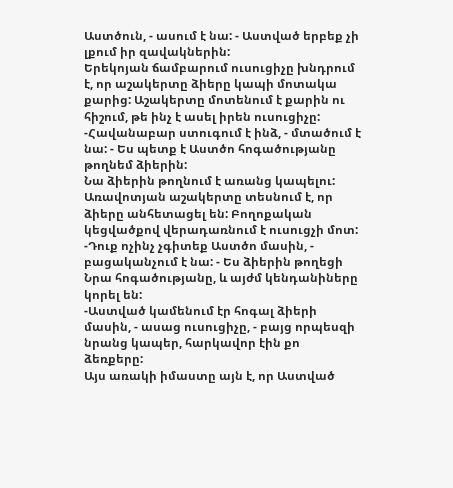Աստծուն, - ասում է նա: - Աստված երբեք չի լքում իր զավակներին:
Երեկոյան ճամբարում ուսուցիչը խնդրում է, որ աշակերտը ձիերը կապի մոտակա քարից: Աշակերտը մոտենում է քարին ու հիշում, թե ինչ է ասել իրեն ուսուցիչը:
-Հավանաբար ստուգում է ինձ, - մտածում է նա: - Ես պետք է Աստծո հոգածությանը թողնեմ ձիերին:
Նա ձիերին թողնում է առանց կապելու: Առավոտյան աշակերտը տեսնում է, որ ձիերը անհետացել են: Բողոքական կեցվածքով վերադառնում է ուսուցչի մոտ:
-Դուք ոչինչ չգիտեք Աստծո մասին, - բացականչում է նա: - Ես ձիերին թողեցի Նրա հոգածությանը, և այժմ կենդանիները կորել են:
-Աստված կամենում էր հոգալ ձիերի մասին, - ասաց ուսուցիչը, - բայց որպեսզի նրանց կապեր, հարկավոր էին քո ձեռքերը:
Այս առակի իմաստը այն է, որ Աստված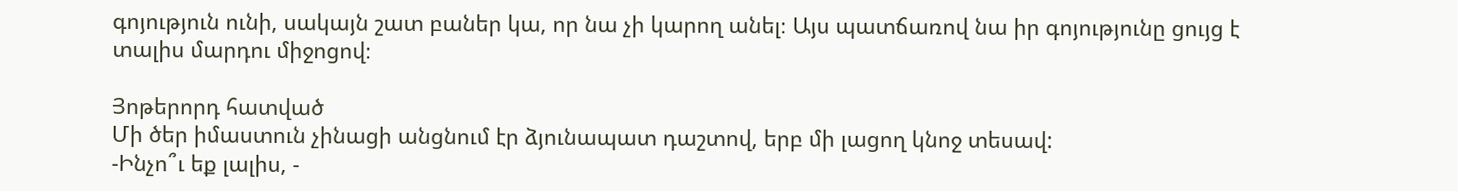գոյություն ունի, սակայն շատ բաներ կա, որ նա չի կարող անել։ Այս պատճառով նա իր գոյությունը ցույց է տալիս մարդու միջոցով։

Յոթերորդ հատված
Մի ծեր իմաստուն չինացի անցնում էր ձյունապատ դաշտով, երբ մի լացող կնոջ տեսավ:
-Ինչո՞ւ եք լալիս, -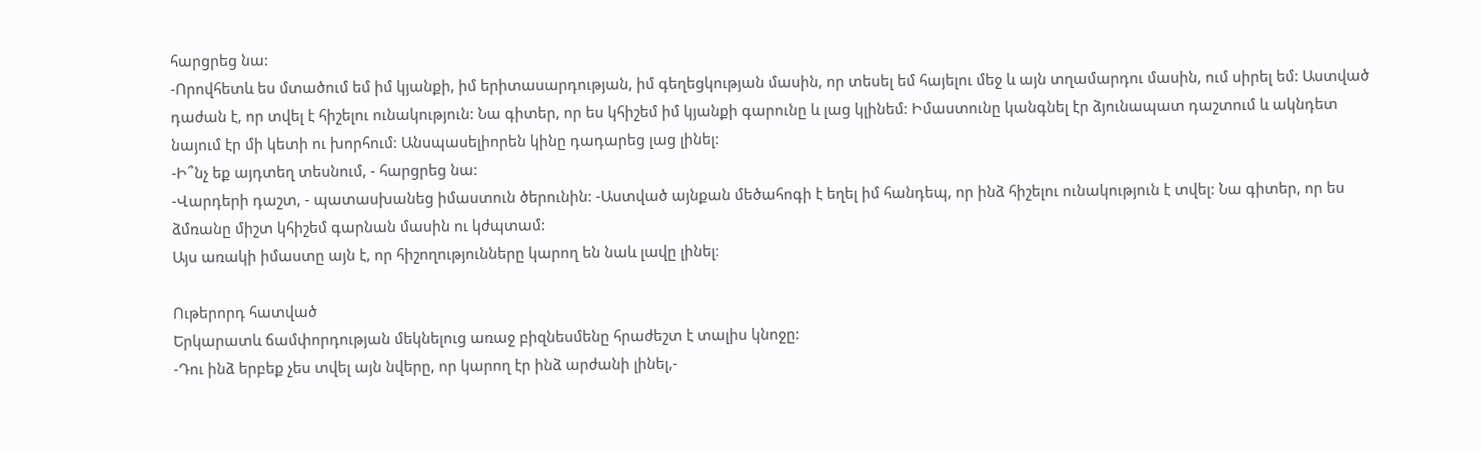հարցրեց նա:
-Որովհետև ես մտածում եմ իմ կյանքի, իմ երիտասարդության, իմ գեղեցկության մասին, որ տեսել եմ հայելու մեջ և այն տղամարդու մասին, ում սիրել եմ: Աստված դաժան է, որ տվել է հիշելու ունակություն: Նա գիտեր, որ ես կհիշեմ իմ կյանքի գարունը և լաց կլինեմ: Իմաստունը կանգնել էր ձյունապատ դաշտում և ակնդետ նայում էր մի կետի ու խորհում: Անսպասելիորեն կինը դադարեց լաց լինել:
-Ի՞նչ եք այդտեղ տեսնում, - հարցրեց նա:
-Վարդերի դաշտ, - պատասխանեց իմաստուն ծերունին: -Աստված այնքան մեծահոգի է եղել իմ հանդեպ, որ ինձ հիշելու ունակություն է տվել: Նա գիտեր, որ ես ձմռանը միշտ կհիշեմ գարնան մասին ու կժպտամ:
Այս առակի իմաստը այն է, որ հիշողությունները կարող են նաև լավը լինել։

Ութերորդ հատված
Երկարատև ճամփորդության մեկնելուց առաջ բիզնեսմենը հրաժեշտ է տալիս կնոջը:
-Դու ինձ երբեք չես տվել այն նվերը, որ կարող էր ինձ արժանի լինել,-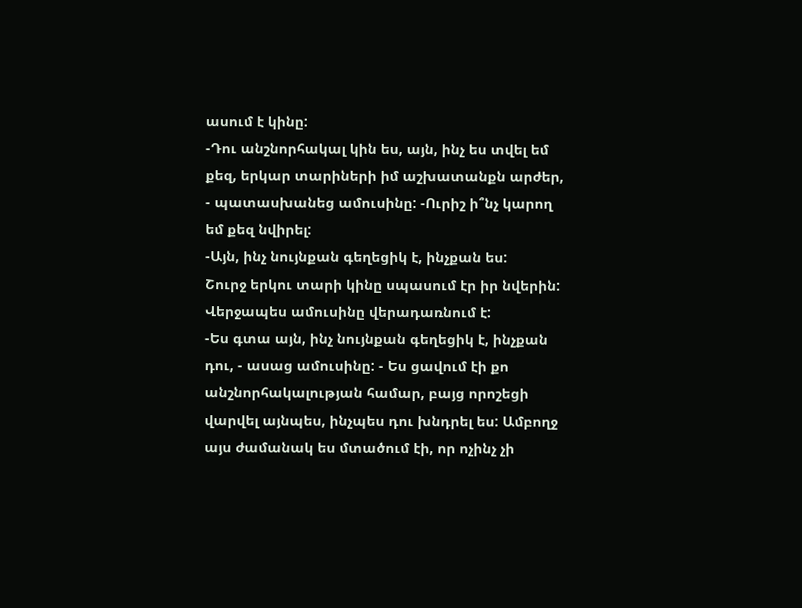ասում է կինը:
-Դու անշնորհակալ կին ես, այն, ինչ ես տվել եմ քեզ, երկար տարիների իմ աշխատանքն արժեր, - պատասխանեց ամուսինը: -Ուրիշ ի՞նչ կարող եմ քեզ նվիրել:
-Այն, ինչ նույնքան գեղեցիկ է, ինչքան ես:
Շուրջ երկու տարի կինը սպասում էր իր նվերին: Վերջապես ամուսինը վերադառնում է:
-Ես գտա այն, ինչ նույնքան գեղեցիկ է, ինչքան դու, - ասաց ամուսինը: - Ես ցավում էի քո անշնորհակալության համար, բայց որոշեցի վարվել այնպես, ինչպես դու խնդրել ես: Ամբողջ այս ժամանակ ես մտածում էի, որ ոչինչ չի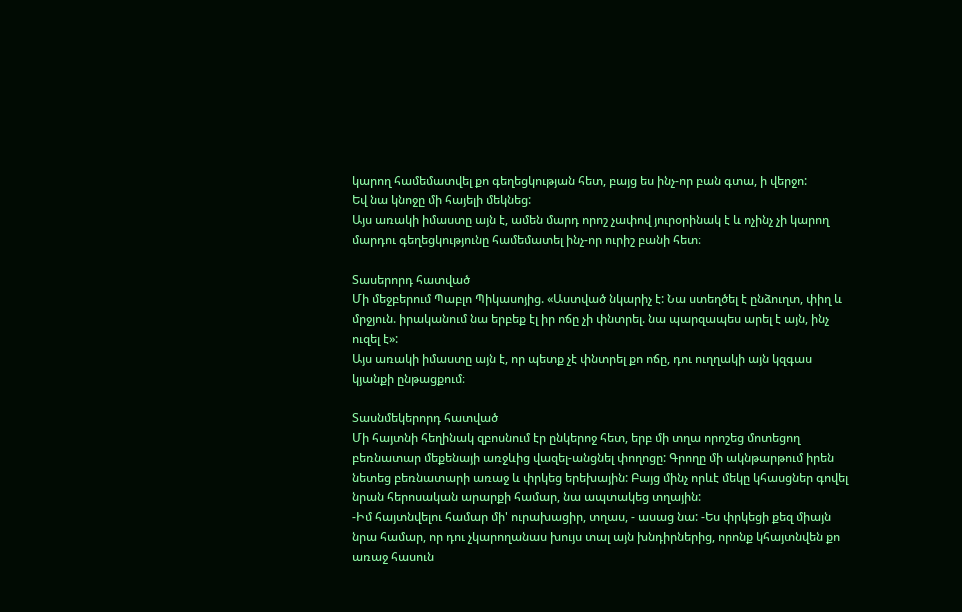կարող համեմատվել քո գեղեցկության հետ, բայց ես ինչ-որ բան գտա, ի վերջո:
Եվ նա կնոջը մի հայելի մեկնեց:
Այս առակի իմաստը այն է, ամեն մարդ որոշ չափով յուրօրինակ է և ոչինչ չի կարող մարդու գեղեցկությունը համեմատել ինչ-որ ուրիշ բանի հետ։

Տասերորդ հատված
Մի մեջբերում Պաբլո Պիկասոյից. «Աստված նկարիչ է: Նա ստեղծել է ընձուղտ, փիղ և մրջյուն. իրականում նա երբեք էլ իր ոճը չի փնտրել. նա պարզապես արել է այն, ինչ ուզել է»:
Այս առակի իմաստը այն է, որ պետք չէ փնտրել քո ոճը, դու ուղղակի այն կզգաս կյանքի ընթացքում։

Տասնմեկերորդ հատված
Մի հայտնի հեղինակ զբոսնում էր ընկերոջ հետ, երբ մի տղա որոշեց մոտեցող բեռնատար մեքենայի առջևից վազել-անցնել փողոցը: Գրողը մի ակնթարթում իրեն նետեց բեռնատարի առաջ և փրկեց երեխային: Բայց մինչ որևէ մեկը կհասցներ գովել նրան հերոսական արարքի համար, նա ապտակեց տղային:
-Իմ հայտնվելու համար մի' ուրախացիր, տղաս, - ասաց նա: -Ես փրկեցի քեզ միայն նրա համար, որ դու չկարողանաս խույս տալ այն խնդիրներից, որոնք կհայտնվեն քո առաջ հասուն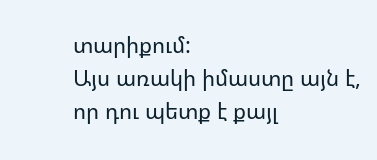տարիքում:
Այս առակի իմաստը այն է, որ դու պետք է քայլ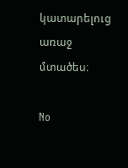կատարելուց առաջ մտածես։

No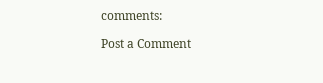comments:

Post a Comment